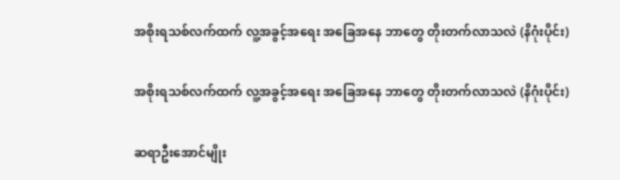အစိုးရသစ်လက်ထက် လူ့အခွင့်အရေး အခြေအနေ ဘာတွေ တိုးတက်လာသလဲ (နိဂုံးပိုင်း)

အစိုးရသစ်လက်ထက် လူ့အခွင့်အရေး အခြေအနေ ဘာတွေ တိုးတက်လာသလဲ (နိဂုံးပိုင်း)

ဆရာဦးအောင်မျိုး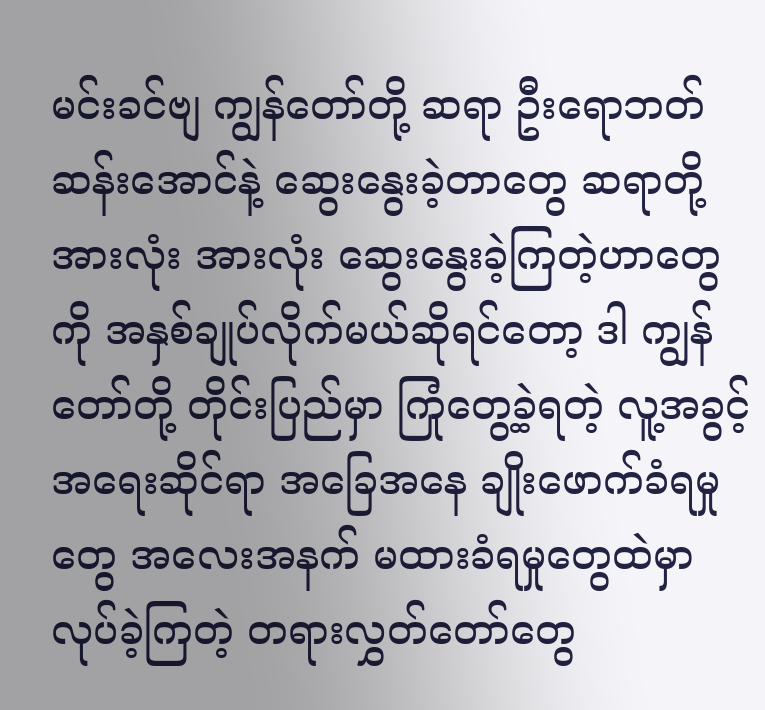မင်းခင်ဗျ ကျွန်တော်တို့ ဆရာ ဦးရောဘတ်ဆန်းအောင်နဲ့ ဆွေးနွေးခဲ့တာတွေ ဆရာတို့အားလုံး အားလုံး ဆွေးနွေးခဲ့ကြတဲ့ဟာတွေကို အနှစ်ချုပ်လိုက်မယ်ဆိုရင်တော့ ဒါ ကျွန်တော်တို့ တိုင်းပြည်မှာ ကြုံတွေ့ခဲ့ရတဲ့ လူ့အခွင့်အရေးဆိုင်ရာ အခြေအနေ ချိုးဖောက်ခံရမှုတွေ အလေးအနက် မထားခံရမှုတွေထဲမှာ လုပ်ခဲ့ကြတဲ့ တရားလွှတ်တော်တွေ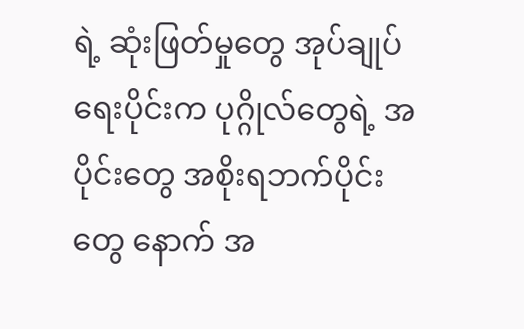ရဲ့ ဆုံးဖြတ်မှုတွေ အုပ်ချုပ်ရေးပိုင်းက ပုဂ္ဂိုလ်တွေရဲ့ အပိုင်းတွေ အစိုးရဘက်ပိုင်းတွေ နောက် အ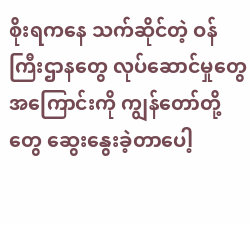စိုးရကနေ သက်ဆိုင်တဲ့ ဝန်ကြီးဌာနတွေ လုပ်ဆောင်မှုတွေအကြောင်းကို ကျွန်တော်တို့တွေ ဆွေးနွေးခဲ့တာပေါ့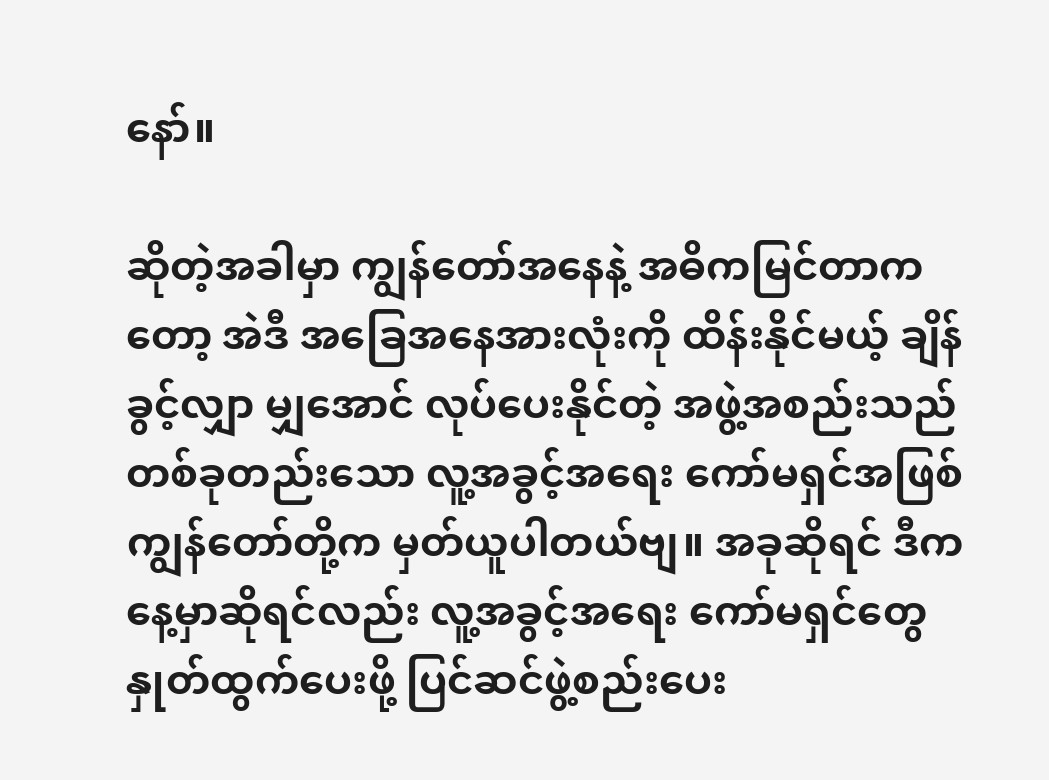နော်။

ဆိုတဲ့အခါမှာ ကျွန်တော်အနေနဲ့ အဓိကမြင်တာကတော့ အဲဒီ အခြေအနေအားလုံးကို ထိန်းနိုင်မယ့် ချိန်ခွင့်လျှာ မျှအောင် လုပ်ပေးနိုင်တဲ့ အဖွဲ့အစည်းသည် တစ်ခုတည်းသော လူ့အခွင့်အရေး ကော်မရှင်အဖြစ် ကျွန်တော်တို့က မှတ်ယူပါတယ်ဗျ။ အခုဆိုရင် ဒီကနေ့မှာဆိုရင်လည်း လူ့အခွင့်အရေး ကော်မရှင်တွေ နှုတ်ထွက်ပေးဖို့ ပြင်ဆင်ဖွဲ့စည်းပေး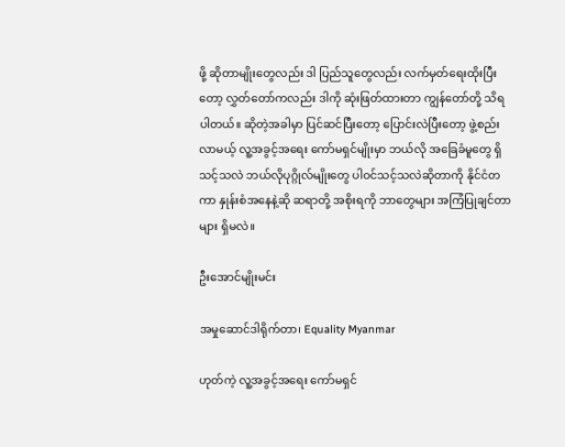ဖို့ ဆိုတာမျိုးတွေလည်း ဒါ ပြည်သူတွေလည်း လက်မှတ်ရေးထိုးပြီးတော့ လွှတ်တော်ကလည်း ဒါကို ဆုံးဖြတ်ထားတာ ကျွန်တော်တို့ သိရပါတယ်။ ဆိုတဲ့အခါမှာ ပြင်ဆင်ပြီးတော့ ပြောင်းလဲပြီးတော့ ဖွဲ့စည်းလာမယ့် လူ့အခွင့်အရေး ကော်မရှင်မျိုးမှာ ဘယ်လို အခြေခံမူတွေ ရှိသင့်သလဲ ဘယ်လိုပုဂ္ဂိုလ်မျိုးတွေ ပါဝင်သင့်သလဲဆိုတာကို နိုင်ငံတကာ နှုန်းစံအနေနဲ့ဆို ဆရာတို့ အစိုးရကို ဘာတွေများ အကြံပြုချင်တာများ ရှိမလဲ။

ဦးအောင်မျိုးမင်း

အမှုဆောင်ဒါရိုက်တာ၊ Equality Myanmar

ဟုတ်ကဲ့ လူ့အခွင့်အရေး ကော်မရှင်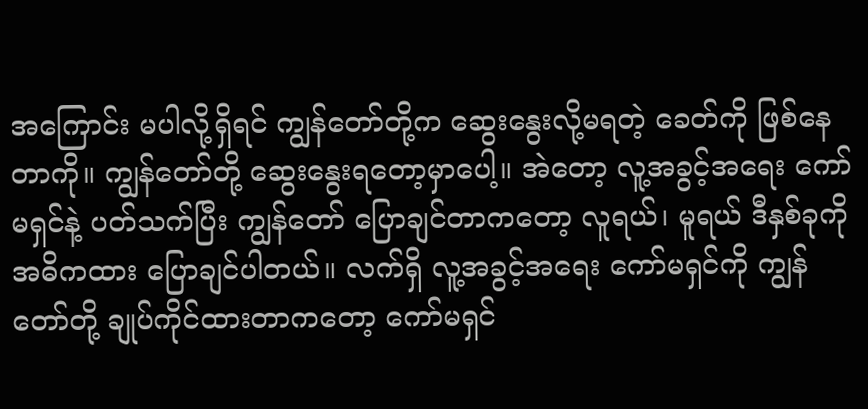အကြောင်း မပါလို့ရှိရင် ကျွန်တော်တို့က ဆွေးနွေးလို့မရတဲ့ ခေတ်ကို ဖြစ်နေတာကို။ ကျွန်တော်တို့ ဆွေးနွေးရတော့မှာပေါ့။ အဲတော့ လူ့အခွင့်အရေး ကော်မရှင်နဲ့ ပတ်သက်ပြီး ကျွန်တော် ပြောချင်တာကတော့ လူရယ်၊ မူရယ် ဒီနှစ်ခုကို အဓိကထား ပြောချင်ပါတယ်။ လက်ရှိ လူ့အခွင့်အရေး ကော်မရှင်ကို ကျွန်တော်တို့ ချုပ်ကိုင်ထားတာကတော့ ကော်မရှင်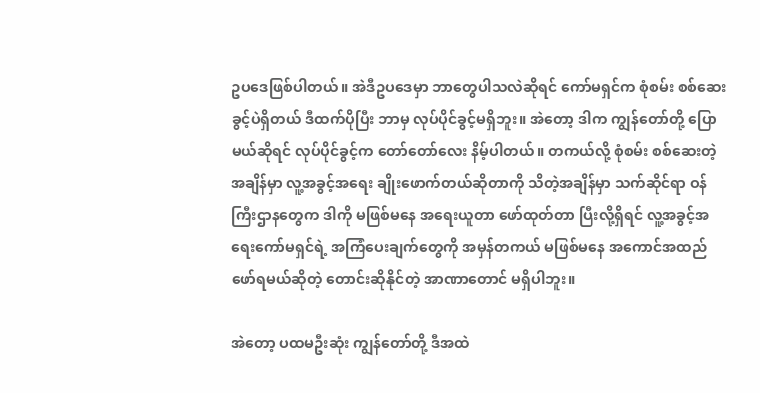ဥပဒေဖြစ်ပါတယ်။ အဲဒီဥပဒေမှာ ဘာတွေပါသလဲဆိုရင် ကော်မရှင်က စုံစမ်း စစ်ဆေးခွင့်ပဲရှိတယ် ဒီထက်ပိုပြီး ဘာမှ လုပ်ပိုင်ခွင့်မရှိဘူး။ အဲတော့ ဒါက ကျွန်တော်တို့ ပြောမယ်ဆိုရင် လုပ်ပိုင်ခွင့်က တော်တော်လေး နိမ့်ပါတယ်။ တကယ်လို့ စုံစမ်း စစ်ဆေးတဲ့အချိန်မှာ လူ့အခွင့်အရေး ချိုးဖောက်တယ်ဆိုတာကို သိတဲ့အချိန်မှာ သက်ဆိုင်ရာ ဝန်ကြီးဌာနတွေက ဒါကို မဖြစ်မနေ အရေးယူတာ ဖော်ထုတ်တာ ပြီးလို့ရှိရင် လူ့အခွင့်အရေးကော်မရှင်ရဲ့ အကြံပေးချက်တွေကို အမှန်တကယ် မဖြစ်မနေ အကောင်အထည် ဖော်ရမယ်ဆိုတဲ့ တောင်းဆိုနိုင်တဲ့ အာဏာတောင် မရှိပါဘူး။

အဲတော့ ပထမဦးဆုံး ကျွန်တော်တို့ ဒီအထဲ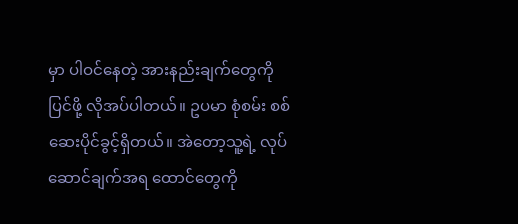မှာ ပါဝင်နေတဲ့ အားနည်းချက်တွေကို ပြင်ဖို့ လိုအပ်ပါတယ်။ ဥပမာ စုံစမ်း စစ်ဆေးပိုင်ခွင့်ရှိတယ်။ အဲတော့သူ့ရဲ့ လုပ်ဆောင်ချက်အရ ထောင်တွေကို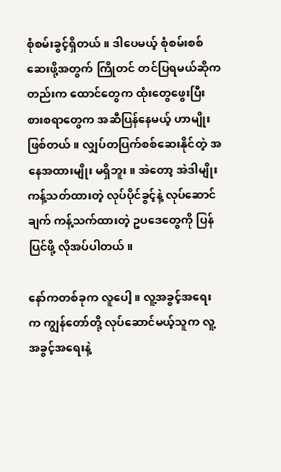စုံစမ်းခွင့်ရှိတယ်။ ဒါပေမယ့် စုံစမ်းစစ်ဆေးဖို့အတွက် ကြိုတင် တင်ပြရမယ်ဆိုကတည်းက ထောင်တွေက ထုံးတွေဖွေးပြီး စားစရာတွေက အဆီပြန်နေမယ့် ဟာမျိုးဖြစ်တယ်။ လျှပ်တပြက်စစ်ဆေးနိုင်တဲ့ အနေအထားမျိုး မရှိဘူး။ အဲတော့ အဲဒါမျိုး ကန့်သတ်ထားတဲ့ လုပ်ပိုင်ခွင့်နဲ့ လုပ်ဆောင်ချက် ကန့်သက်ထားတဲ့ ဥပဒေတွေကို ပြန်ပြင်ဖို့ လိုအပ်ပါတယ်။

နော်ကတစ်ခုက လူပေါ့။ လူ့အခွင့်အရေးက ကျွန်တော်တို့ လုပ်ဆောင်မယ့်သူက လူ့အခွင့်အရေးနဲ့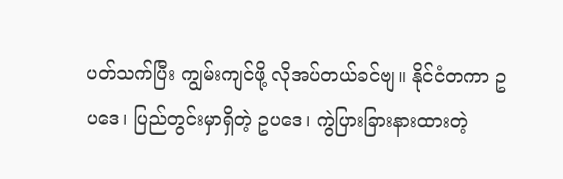ပတ်သက်ပြီး ကျွမ်းကျင်ဖို့ လိုအပ်တယ်ခင်ဗျ။ နိုင်ငံတကာ ဥပဒေ၊ ပြည်တွင်းမှာရှိတဲ့ ဥပဒေ၊ ကွဲပြားခြားနားထားတဲ့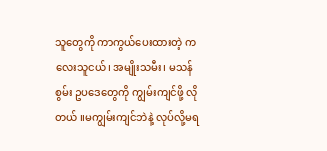သူတွေကို ကာကွယ်ပေးထားတဲ့ ကလေးသူငယ်၊ အမျိုးသမီး၊ မသန်စွမ်း ဥပဒေတွေကို ကျွမ်းကျင်ဖို့ လိုတယ် ။မကျွမ်းကျင်ဘဲနဲ့ လုပ်လို့မရ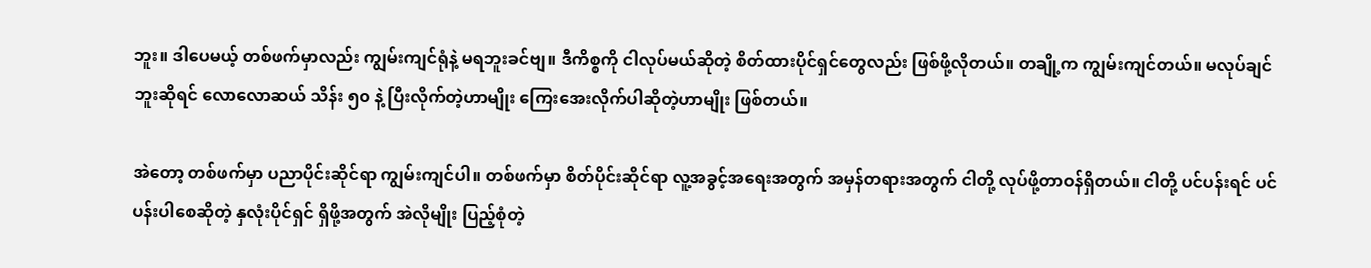ဘူး။ ဒါပေမယ့် တစ်ဖက်မှာလည်း ကျွမ်းကျင်ရုံနဲ့ မရဘူးခင်ဗျ။ ဒီကိစ္စကို ငါလုပ်မယ်ဆိုတဲ့ စိတ်ထားပိုင်ရှင်တွေလည်း ဖြစ်ဖို့လိုတယ်။ တချို့က ကျွမ်းကျင်တယ်။ မလုပ်ချင်ဘူးဆိုရင် လောလောဆယ် သိန်း ၅၀ နဲ့ ပြီးလိုက်တဲ့ဟာမျိုး ကြေးအေးလိုက်ပါဆိုတဲ့ဟာမျိုး ဖြစ်တယ်။

အဲတော့ တစ်ဖက်မှာ ပညာပိုင်းဆိုင်ရာ ကျွမ်းကျင်ပါ။ တစ်ဖက်မှာ စိတ်ပိုင်းဆိုင်ရာ လူ့အခွင့်အရေးအတွက် အမှန်တရားအတွက် ငါတို့ လုပ်ဖို့တာဝန်ရှိတယ်။ ငါတို့ ပင်ပန်းရင် ပင်ပန်းပါစေဆိုတဲ့ နှလုံးပိုင်ရှင် ရှိဖို့အတွက် အဲလိုမျိုး ပြည့်စုံတဲ့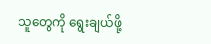သူတွေကို ရွေးချယ်ဖို့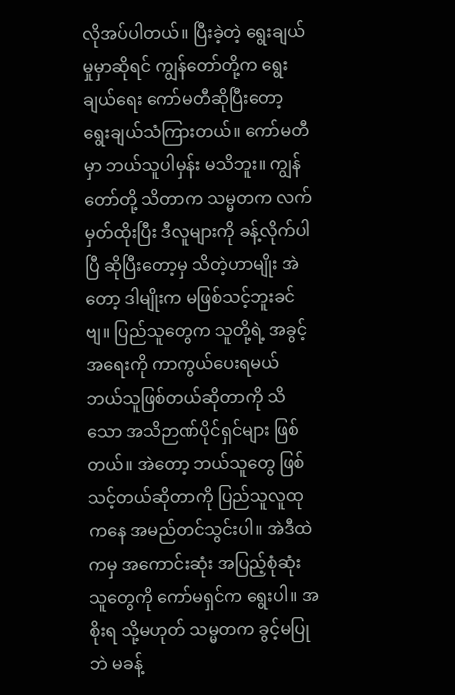လိုအပ်ပါတယ်။ ပြီးခဲ့တဲ့ ရွေးချယ်မှုမှာဆိုရင် ကျွန်တော်တို့က ရွေးချယ်ရေး ကော်မတီဆိုပြီးတော့   ရွေးချယ်သံကြားတယ်။ ကော်မတီမှာ ဘယ်သူပါမှန်း မသိဘူး။ ကျွန်တော်တို့ သိတာက သမ္မတက လက်မှတ်ထိုးပြီး ဒီလူများကို ခန့်လိုက်ပါပြီ ဆိုပြီးတော့မှ သိတဲ့ဟာမျိုး အဲတော့ ဒါမျိုးက မဖြစ်သင့်ဘူးခင်ဗျ။ ပြည်သူတွေက သူတို့ရဲ့ အခွင့်အရေးကို ကာကွယ်ပေးရမယ် ဘယ်သူဖြစ်တယ်ဆိုတာကို သိသော အသိဉာဏ်ပိုင်ရှင်များ ဖြစ်တယ်။ အဲတော့ ဘယ်သူတွေ ဖြစ်သင့်တယ်ဆိုတာကို ပြည်သူလူထုကနေ အမည်တင်သွင်းပါ။ အဲဒီထဲကမှ အကောင်းဆုံး အပြည့်စုံဆုံး သူတွေကို ကော်မရှင်က ရွေးပါ။ အစိုးရ သို့မဟုတ် သမ္မတက ခွင့်မပြုဘဲ မခန့်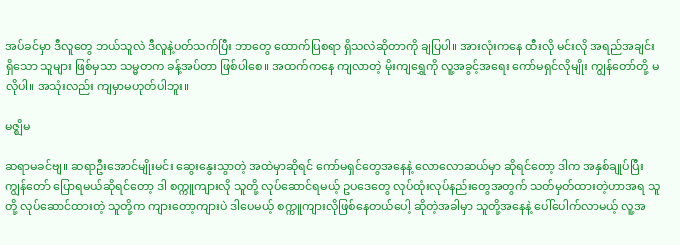အပ်ခင်မှာ ဒီလူတွေ ဘယ်သူလဲ ဒီလူနဲ့ပတ်သက်ပြီး ဘာတွေ ထောက်ပြစရာ ရှိသလဲဆိုတာကို ချပြပါ။ အားလုံးကနေ ထီးလို မင်းလို အရည်အချင်း ရှိသော သူများ ဖြစ်မှသာ သမ္မတက ခန့်အပ်တာ ဖြစ်ပါစေ။ အထက်ကနေ ကျလာတဲ့ မိုးကျရွှေကို လူ့အခွင့်အရေး ကော်မရှင်လိုမျိုး ကျွန်တော်တို့ မလိုပါ။ အသုံးလည်း ကျမှာမဟုတ်ပါဘူး။

မဇ္ဈိမ

ဆရာမခင်ဗျ။ ဆရာဦးအောင်မျိုးမင်း ဆွေးနွေးသွာတဲ့ အထဲမှာဆိုရင် ကော်မရှင်တွေအနေနဲ့ လောလောဆယ်မှာ ဆိုရင်တော့ ဒါက အနှစ်ချုပ်ပြီး ကျွန်တော် ပြောရမယ်ဆိုရင်တော့ ဒါ စက္ကူကျားလို သူတို့ လုပ်ဆောင်ရမယ့် ဥပဒေတွေ လုပ်ထုံးလုပ်နည်းတွေအတွက် သတ်မှတ်ထားတဲ့ဟာအရ သူတို့ လုပ်ဆောင်ထားတဲ့ သူတို့က ကျားတော့ကျားပဲ ဒါပေမယ့် စက္ကူကျားလိုဖြစ်နေတယ်ပေါ့ ဆိုတဲ့အခါမှာ သူတို့အနေနဲ့ ပေါ်ပေါက်လာမယ့် လူ့အ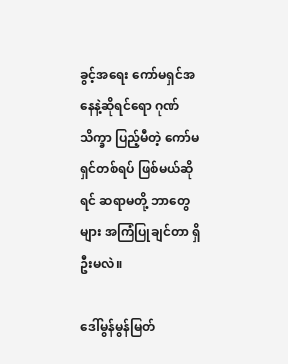ခွင့်အရေး ကော်မရှင်အနေနဲ့ဆိုရင်ရော ဂုဏ်သိက္ခာ ပြည့်မီတဲ့ ကော်မရှင်တစ်ရပ် ဖြစ်မယ်ဆိုရင် ဆရာမတို့ ဘာတွေများ အကြံပြုချင်တာ ရှိဦးမလဲ။

ဒေါ်မွန်မွန်မြတ်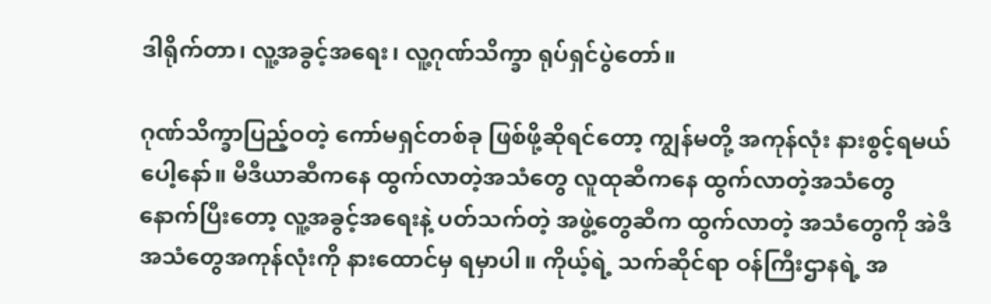ဒါရိုက်တာ၊ လူ့အခွင့်အရေး၊ လူ့ဂုဏ်သိက္ခာ ရုပ်ရှင်ပွဲတော်။

ဂုဏ်သိက္ခာပြည့်ဝတဲ့ ကော်မရှင်တစ်ခု ဖြစ်ဖို့ဆိုရင်တော့ ကျွန်မတို့ အကုန်လုံး နားစွင့်ရမယ်ပေါ့နော်။ မီဒီယာဆီကနေ ထွက်လာတဲ့အသံတွေ လူထုဆီကနေ ထွက်လာတဲ့အသံတွေ နောက်ပြီးတော့ လူ့အခွင့်အရေးနဲ့ ပတ်သက်တဲ့ အဖွဲ့တွေဆီက ထွက်လာတဲ့ အသံတွေကို အဲဒီ အသံတွေအကုန်လုံးကို နားထောင်မှ ရမှာပါ။ ကိုယ့်ရဲ့ သက်ဆိုင်ရာ ဝန်ကြီးဌာနရဲ့ အ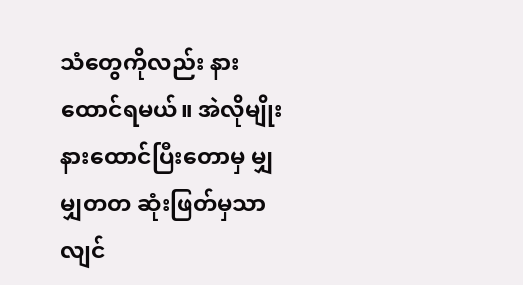သံတွေကိုလည်း နားထောင်ရမယ်။ အဲလိုမျိုး နားထောင်ပြီးတောမှ မျှမျှတတ ဆုံးဖြတ်မှသာလျင်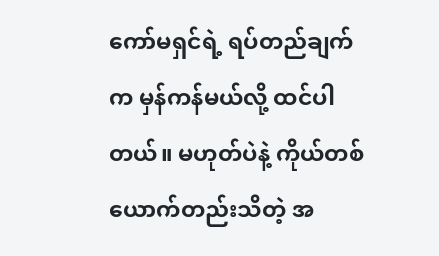ကော်မရှင်ရဲ့ ရပ်တည်ချက်က မှန်ကန်မယ်လို့ ထင်ပါတယ်။ မဟုတ်ပဲနဲ့ ကိုယ်တစ်ယောက်တည်းသိတဲ့ အ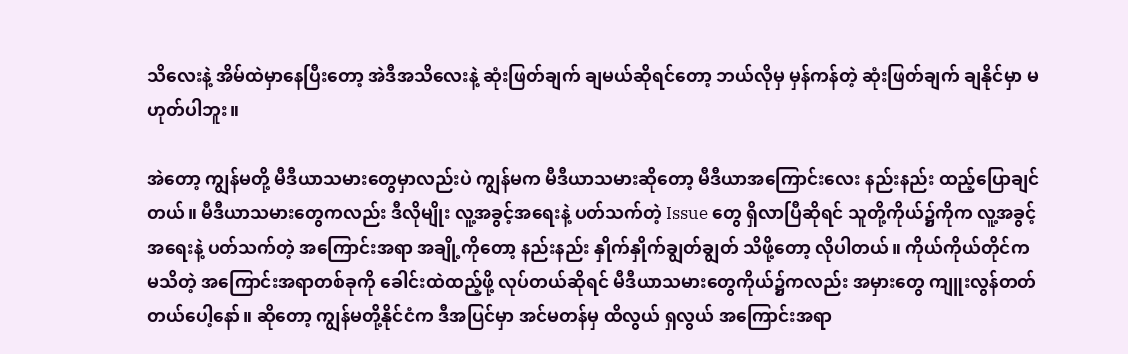သိလေးနဲ့ အိမ်ထဲမှာနေပြီးတော့ အဲဒီအသိလေးနဲ့ ဆုံးဖြတ်ချက် ချမယ်ဆိုရင်တော့ ဘယ်လိုမှ မှန်ကန်တဲ့ ဆုံးဖြတ်ချက် ချနိုင်မှာ မဟုတ်ပါဘူး။

အဲတော့ ကျွန်မတို့ မီဒီယာသမားတွေမှာလည်းပဲ ကျွန်မက မီဒီယာသမားဆိုတော့ မီဒီယာအကြောင်းလေး နည်းနည်း ထည့်ပြောချင်တယ်။ မီဒီယာသမားတွေကလည်း ဒီလိုမျိုး လူ့အခွင့်အရေးနဲ့ ပတ်သက်တဲ့ Issue တွေ ရှိလာပြီဆိုရင် သူတို့ကိုယ်၌ကိုက လူ့အခွင့်အရေးနဲ့ ပတ်သက်တဲ့ အကြောင်းအရာ အချို့ကိုတော့ နည်းနည်း နှိုက်နှိုက်ချွတ်ချွတ် သိဖို့တော့ လိုပါတယ်။ ကိုယ်ကိုယ်တိုင်က မသိတဲ့ အကြောင်းအရာတစ်ခုကို ခေါင်းထဲထည့်ဖို့ လုပ်တယ်ဆိုရင် မီဒီယာသမားတွေကိုယ်၌ကလည်း အမှားတွေ ကျူးလွန်တတ်တယ်ပေါ့နော်။ ဆိုတော့ ကျွန်မတို့နိုင်ငံက ဒီအပြင်မှာ အင်မတန်မှ ထိလွယ် ရှလွယ် အကြောင်းအရာ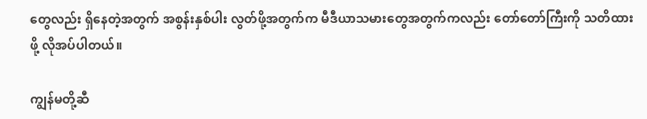တွေလည်း ရှိနေတဲ့အတွက် အစွန်းနှစ်ပါး လွတ်ဖို့အတွက်က မီဒီယာသမားတွေအတွက်ကလည်း တော်တော်ကြီးကို သတိထားဖို့ လိုအပ်ပါတယ်။

ကျွန်မတို့ဆီ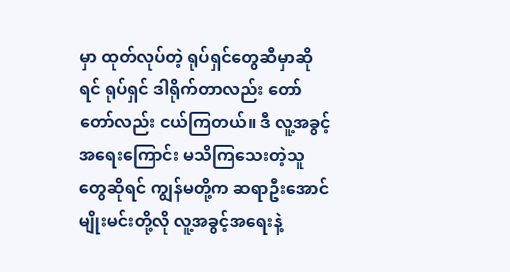မှာ ထုတ်လုပ်တဲ့ ရုပ်ရှင်တွေဆီမှာဆိုရင် ရုပ်ရှင် ဒါရိုက်တာလည်း တော်တော်လည်း ငယ်ကြတယ်။ ဒီ လူ့အခွင့်အရေးကြောင်း မသိကြသေးတဲ့သူတွေဆိုရင် ကျွန်မတို့က ဆရာဦးအောင်မျိုးမင်းတို့လို လူ့အခွင့်အရေးနဲ့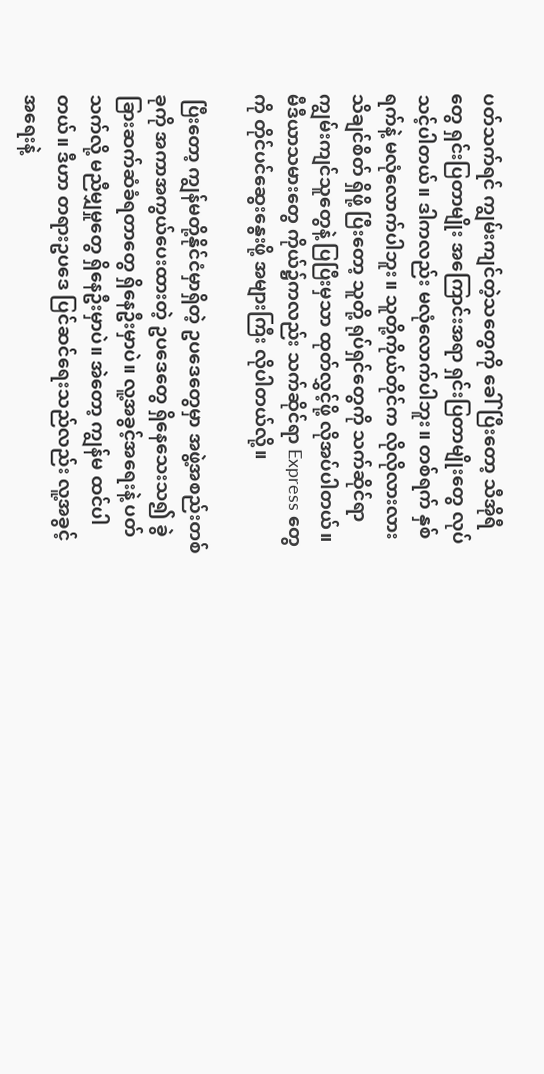ပတ်သက်ရင် ကျွမ်းကျင်တဲ့သတွေကို ခေါ်ပြီးတော့ သီအိုရီတွေ ရှင်းပြတာမျိုး အကြောင်းအရာ ရှင်းပြတာမျိုးတွေ လုပ်သင့်ပါတယ်။ ဒါကလည်း မလုံလောက်ပါဘူး။ တစ်ရက် နှစ်ရက်နဲ့ မလုံလောက်ပါဘူး။ သူတို့ကိုယ်တိုင်က လိုလိုလားလား သိချင်စိတ် ရှိဖို့ ပြီးတော့ သူတို့ ရုပ်ရှင်တွေကို သက်ဆိုင်ရာ ကျွမ်းကျင်သူတွေနဲ့ ပြပြီးမှသာ ထုတ်လွှင့်ဖို့ လိုအပ်ပါတယ်။ မီဒီယာသမားတွေ ကိုယ်၌ကလည်း သက်ဆိုင်ရာ Express တွေကို တိုင်ပင်ဆွေးနွေးဖို့ အများကြီး လိုပါတယ်လို့။

 ပြီးတော့ ကျွန်မတို့နိုင်ငံမှာရှိတဲ့ ဥပဒေတွေမှာ အဖွဲ့အစည်းတစ်ခုကို အကာအကွယ်ပေးထားတဲ့ ဥပဒေတွေ ရှိနေသေးသ၍ ခွဲခြားဆက်ဆံခံရတာတွေ ရှိနေဦးမှာပဲ။ လူ့အခွင့်အရေးနဲ့ ပတ်သက်လို့ မညီမျှမှုတွေ ရှိနေဦးမှာပဲ။ အဲတော့ ကျွန်မ ထင်ပါတယ်။ ဒီဟာ တရားဥပဒေ ပြင်ဆင်ရေးသည်လည်း လူ့အခွင့်အရေးနဲ့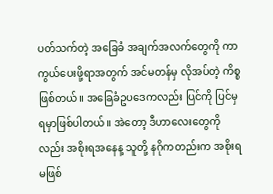ပတ်သက်တဲ့ အခြေခံ အချက်အလက်တွေကို ကာကွယ်ပေးဖို့ရာအတွက် အင်မတန်မှ လိုအပ်တဲ့ ကိစ္စဖြစ်တယ်။ အခြေခံဥပဒေကလည်း ပြင်ကို ပြင်မှ ရမှာဖြစ်ပါတယ်။ အဲတော့ ဒီဟာလေးတွေကိုလည်း အစိုးရအနေန့ သူတို့ နဂိုကတည်းက အစိုးရ မဖြစ်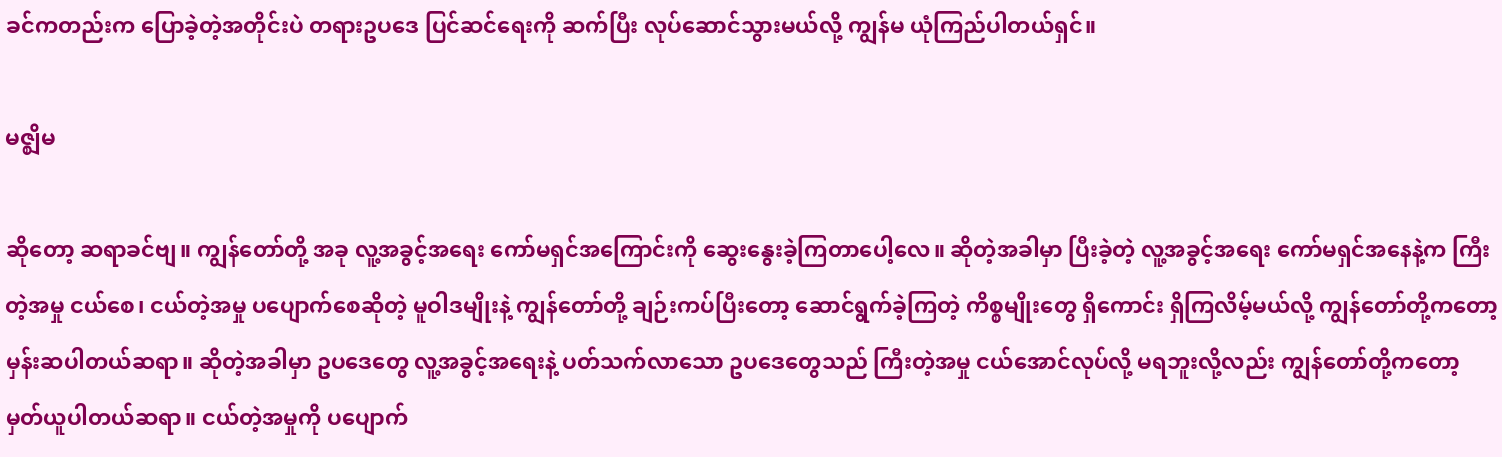ခင်ကတည်းက ပြောခဲ့တဲ့အတိုင်းပဲ တရားဥပဒေ ပြင်ဆင်ရေးကို ဆက်ပြီး လုပ်ဆောင်သွားမယ်လို့ ကျွန်မ ယုံကြည်ပါတယ်ရှင်။

မဇ္ဈိမ

ဆိုတော့ ဆရာခင်ဗျ။ ကျွန်တော်တို့ အခု လူ့အခွင့်အရေး ကော်မရှင်အကြောင်းကို ဆွေးနွေးခဲ့ကြတာပေါ့လေ။ ဆိုတဲ့အခါမှာ ပြီးခဲ့တဲ့ လူ့အခွင့်အရေး ကော်မရှင်အနေနဲ့က ကြီးတဲ့အမှု ငယ်စေ၊ ငယ်တဲ့အမှု ပပျောက်စေဆိုတဲ့ မူဝါဒမျိုးနဲ့ ကျွန်တော်တို့ ချဉ်းကပ်ပြီးတော့ ဆောင်ရွက်ခဲ့ကြတဲ့ ကိစ္စမျိုးတွေ ရှိကောင်း ရှိကြလိမ့်မယ်လို့ ကျွန်တော်တို့ကတော့ မှန်းဆပါတယ်ဆရာ။ ဆိုတဲ့အခါမှာ ဥပဒေတွေ လူ့အခွင့်အရေးနဲ့ ပတ်သက်လာသော ဥပဒေတွေသည် ကြီးတဲ့အမှု ငယ်အောင်လုပ်လို့ မရဘူးလို့လည်း ကျွန်တော်တို့ကတော့ မှတ်ယူပါတယ်ဆရာ။ ငယ်တဲ့အမှုကို ပပျောက်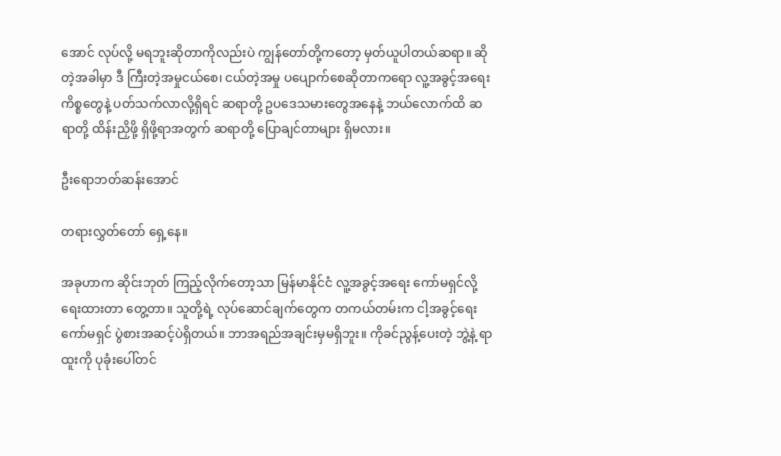အောင် လုပ်လို့ မရဘူးဆိုတာကိုလည်းပဲ ကျွန်တော်တို့ကတော့ မှတ်ယူပါတယ်ဆရာ။ ဆိုတဲ့အခါမှာ ဒီ ကြီးတဲ့အမှုငယ်စေ၊ ငယ်တဲ့အမှု ပပျောက်စေဆိုတာကရော လူ့အခွင့်အရေး ကိစ္စတွေနဲ့ ပတ်သက်လာလို့ရှိရင် ဆရာတို့ ဥပဒေသမားတွေအနေနဲ့ ဘယ်လောက်ထိ ဆရာတို့ ထိန်းညှိဖို့ ရှိဖို့ရာအတွက် ဆရာတို့ ပြောချင်တာများ ရှိမလား။

ဦးရောဘတ်ဆန်းအောင်

တရားလွှတ်တော် ရှေ့နေ။

အခုဟာက ဆိုင်းဘုတ် ကြည့်လိုက်တော့သာ မြန်မာနိုင်ငံ လူ့အခွင့်အရေး ကော်မရှင်လို့ ရေးထားတာ တွေ့တာ။ သူတို့ရဲ့ လုပ်ဆောင်ချက်တွေက တကယ်တမ်းက ငါ့အခွင့်ရေး ကော်မရှင် ပွဲစားအဆင့်ပဲရှိတယ်။ ဘာအရည်အချင်းမှမရှိဘူး။ ကိုခင်ညွန့်ပေးတဲ့ ဘွဲ့နဲ့ ရာထူးကို ပုခုံးပေါ်တင်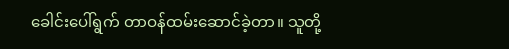ခေါင်းပေါ်ရွက် တာဝန်ထမ်းဆောင်ခဲ့တာ။ သူတို့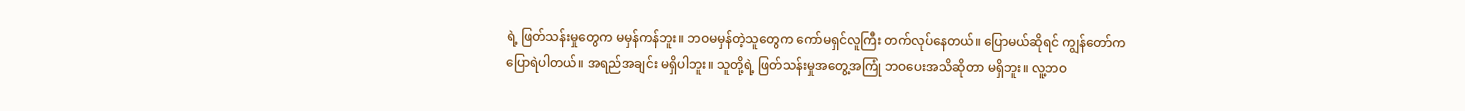ရဲ့ ဖြတ်သန်းမှုတွေက မမှန်ကန်ဘူး။ ဘဝမမှန်တဲ့သူတွေက ကော်မရှင်လူကြီး တက်လုပ်နေတယ်။ ပြောမယ်ဆိုရင် ကျွန်တော်က ပြောရဲပါတယ်။ အရည်အချင်း မရှိပါဘူး။ သူတို့ရဲ့ ဖြတ်သန်းမှုအတွေ့အကြုံ ဘဝပေးအသိဆိုတာ မရှိဘူး။ လူ့ဘဝ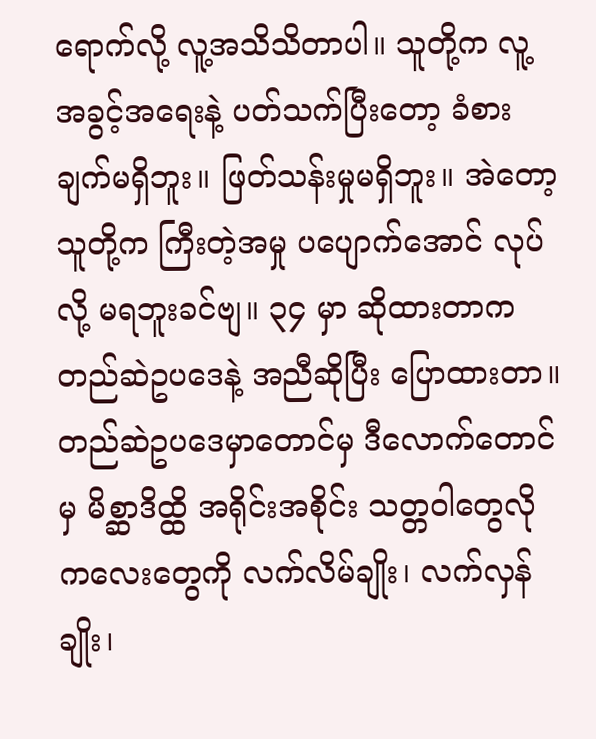ရောက်လို့ လူ့အသိသိတာပါ။ သူတို့က လူ့အခွင့်အရေးနဲ့ ပတ်သက်ပြီးတော့ ခံစားချက်မရှိဘူး။ ဖြတ်သန်းမှုမရှိဘူး။ အဲတော့ သူတို့က ကြီးတဲ့အမှု ပပျောက်အောင် လုပ်လို့ မရဘူးခင်ဗျ။ ၃၄ မှာ ဆိုထားတာက တည်ဆဲဥပဒေနဲ့ အညီဆိုပြီး ပြောထားတာ။ တည်ဆဲဥပဒေမှာတောင်မှ ဒီလောက်တောင်မှ မိစ္ဆာဒိထ္ထိ အရိုင်းအစိုင်း သတ္တဝါတွေလို ကလေးတွေကို လက်လိမ်ချိုး၊ လက်လှန်ချိုး၊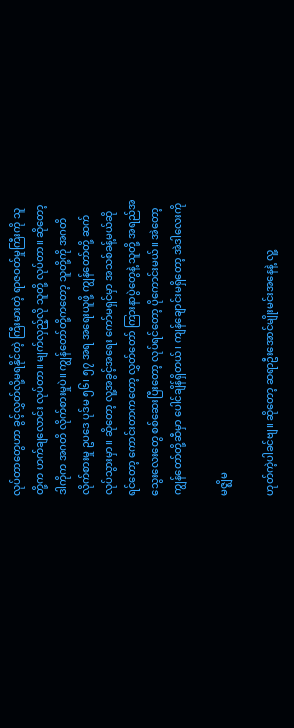လုပ်တာတွေဟာ ခွင့်လွှတ်လို့မရနိုင်တဲ့ ကြီးမားတဲ့ ရာဇဝတ်မှုကြီးကို သူတို့က ဟက်ချလောင်း လုပ်တာ။ မျက်လှည့်လို သူတို့ လုပ်တာ။ ဆိုတော့ ဒါကိုက အဂတိ လိုက်စားမှုပဲ။ ကျွန်တော်တို့ကတော့ သူတို့ကို အဂတိလိုက်စားမှု ဥပဒေ ပုဒ်မ ၅၆၊ ၅၇ အရ အရေးယူဖို့ ကျွန်တော်တို့ ဆက်လုပ်သွားမှာ။ ဆိုတော့ လူ့အခွင့်အရေး ကော်မရှင်မှာ အသစ်ခန့်မယ်ဆိုရင်တော့ ကောင်းတာကတော့ လွှတ်တော် ကြားနာပွဲတွေနဲ့ သူတို့ အရည်အသွေးလေးတွေ စစ်ဆေးပြီးတော့ လုပ်ရင်တော့ ပိုကောင်းမယ်။ အဲတော့ ကျွန်တော်တို့ဆီမှာ ပေါင်ချိန်ရှိတယ်၊ ကျန်ချောင်းမရှိတော့ အဲဒါလေးကို

မဇ္ဈိမ

ဟုတ်ကဲ့ပါခင်ဗျ။ ဆိုတော့ ဆရာဦးအောင်မျိုးမင်းအနေနဲ့ လူ့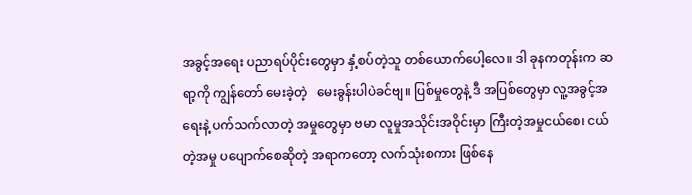အခွင့်အရေး ပညာရပ်ပိုင်းတွေမှာ နှံ့စပ်တဲ့သူ တစ်ယောက်ပေါ့လေ။ ဒါ ခုနကတုန်းက ဆရာ့ကို ကျွန်တော် မေးခဲ့တဲ့   မေးခွန်းပါပဲခင်ဗျ။ ပြစ်မှုတွေနဲ့ ဒီ အပြစ်တွေမှာ လူ့အခွင့်အရေးနဲ့ ပက်သက်လာတဲ့ အမှုတွေမှာ ဗမာ လူမှုအသိုင်းအဝိုင်းမှာ ကြီးတဲ့အမှုငယ်စေ၊ ငယ်တဲ့အမှု ပပျောက်စေဆိုတဲ့ အရာကတော့ လက်သုံးစကား ဖြစ်နေ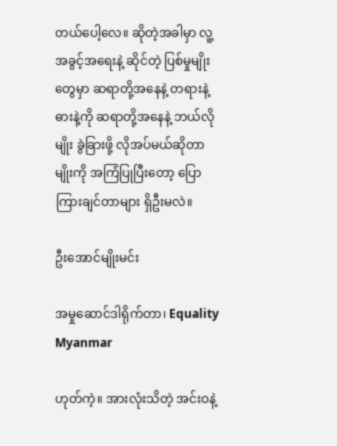တယ်ပေါ့လေ။ ဆိုတဲ့အခါမှာ လူ့အခွင့်အရေးနဲ့ ဆိုင်တဲ့ ပြစ်မှုမျိုးတွေမှာ ဆရာတို့အနေနဲ့ တရားနဲ့ ဓားနဲ့ကို ဆရာတို့အနေနဲ့ ဘယ်လိုမျိုး ခွဲခြားဖို့ လိုအပ်မယ်ဆိုတာမျိုးကို အကြံပြုပြီးတော့ ပြောကြားချင်တာများ ရှိဦးမလဲ။

ဦးအောင်မျိုးမင်း

အမှုဆောင်ဒါရိုက်တာ၊ Equality Myanmar

ဟုတ်ကဲ့။ အားလုံးသိတဲ့ အင်းဝနဲ့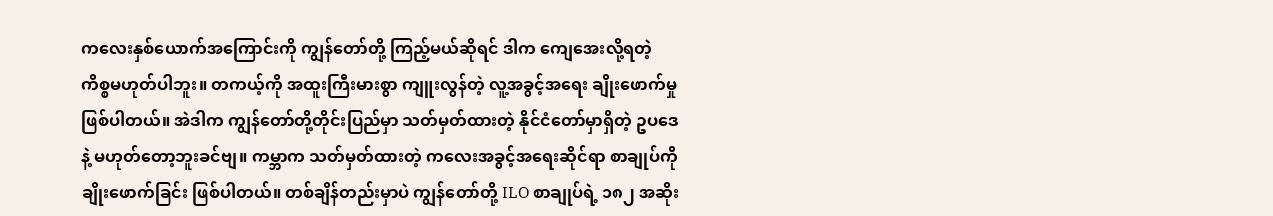ကလေးနှစ်ယောက်အကြောင်းကို ကျွန်တော်တို့ ကြည့်မယ်ဆိုရင် ဒါက ကျေအေးလို့ရတဲ့ ကိစ္စမဟုတ်ပါဘူး။ တကယ့်ကို အထူးကြီးမားစွာ ကျူးလွန်တဲ့ လူ့အခွင့်အရေး ချိုးဖောက်မှုဖြစ်ပါတယ်။ အဲဒါက ကျွန်တော်တို့တိုင်းပြည်မှာ သတ်မှတ်ထားတဲ့ နိုင်ငံတော်မှာရှိတဲ့ ဥပဒေနဲ့ မဟုတ်တော့ဘူးခင်ဗျ။ ကမ္ဘာက သတ်မှတ်ထားတဲ့ ကလေးအခွင့်အရေးဆိုင်ရာ စာချုပ်ကို ချိုးဖောက်ခြင်း ဖြစ်ပါတယ်။ တစ်ချိန်တည်းမှာပဲ ကျွန်တော်တို့ ILO စာချုပ်ရဲ့ ၁၈၂ အဆိုး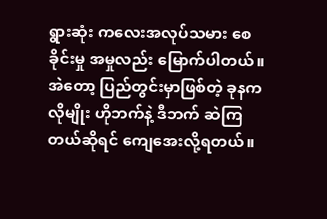ရွားဆုံး ကလေးအလုပ်သမား စေခိုင်းမှု အမှုလည်း မြောက်ပါတယ်။ အဲတော့ ပြည်တွင်းမှာဖြစ်တဲ့ ခုနကလိုမျိုး ဟိုဘက်နဲ့ ဒီဘက် ဆဲကြတယ်ဆိုရင် ကျေအေးလို့ရတယ်။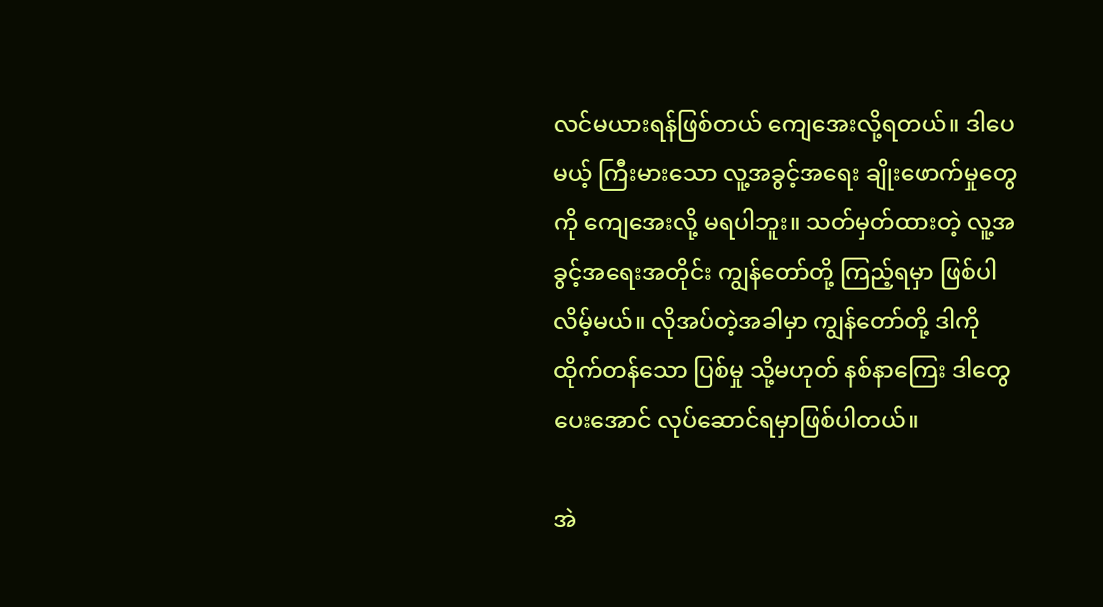လင်မယားရန်ဖြစ်တယ် ကျေအေးလို့ရတယ်။ ဒါပေမယ့် ကြီးမားသော လူ့အခွင့်အရေး ချိုးဖောက်မှုတွေကို ကျေအေးလို့ မရပါဘူး။ သတ်မှတ်ထားတဲ့ လူ့အခွင့်အရေးအတိုင်း ကျွန်တော်တို့ ကြည့်ရမှာ ဖြစ်ပါလိမ့်မယ်။ လိုအပ်တဲ့အခါမှာ ကျွန်တော်တို့ ဒါကို ထိုက်တန်သော ပြစ်မှု သို့မဟုတ် နစ်နာကြေး ဒါတွေပေးအောင် လုပ်ဆောင်ရမှာဖြစ်ပါတယ်။

အဲ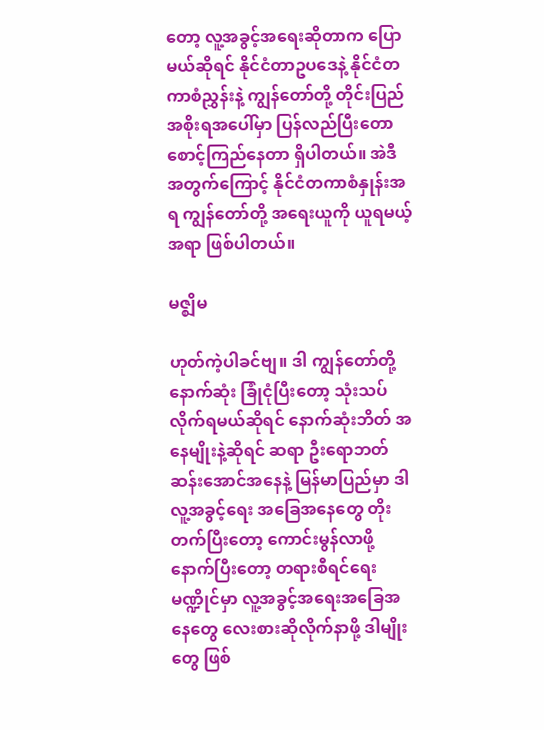တော့ လူ့အခွင့်အရေးဆိုတာက ပြောမယ်ဆိုရင် နိုင်ငံတာဥပဒေနဲ့ နိုင်ငံတကာစံညွှန်းနဲ့ ကျွန်တော်တို့ တိုင်းပြည် အစိုးရအပေါ်မှာ ပြန်လည်ပြီးတော စောင့်ကြည်နေတာ ရှိပါတယ်။ အဲဒီအတွက်ကြောင့် နိုင်ငံတကာစံနှုန်းအရ ကျွန်တော်တို့ အရေးယူကို ယူရမယ့်အရာ ဖြစ်ပါတယ်။

မဇ္ဈိမ

ဟုတ်ကဲ့ပါခင်ဗျ။ ဒါ ကျွန်တော်တို့ နောက်ဆုံး ခြုံငုံပြီးတော့ သုံးသပ်လိုက်ရမယ်ဆိုရင် နောက်ဆုံးဘိတ် အနေမျိုးနဲ့ဆိုရင် ဆရာ ဦးရောဘတ်ဆန်းအောင်အနေနဲ့ မြန်မာပြည်မှာ ဒါ လူ့အခွင့်ရေး အခြေအနေတွေ တိုးတက်ပြီးတော့ ကောင်းမွန်လာဖို့ နောက်ပြီးတော့ တရားစီရင်ရေးမဏ္ဍိုင်မှာ လူ့အခွင့်အရေးအခြေအနေတွေ လေးစားဆိုလိုက်နာဖို့ ဒါမျိုးတွေ ဖြစ်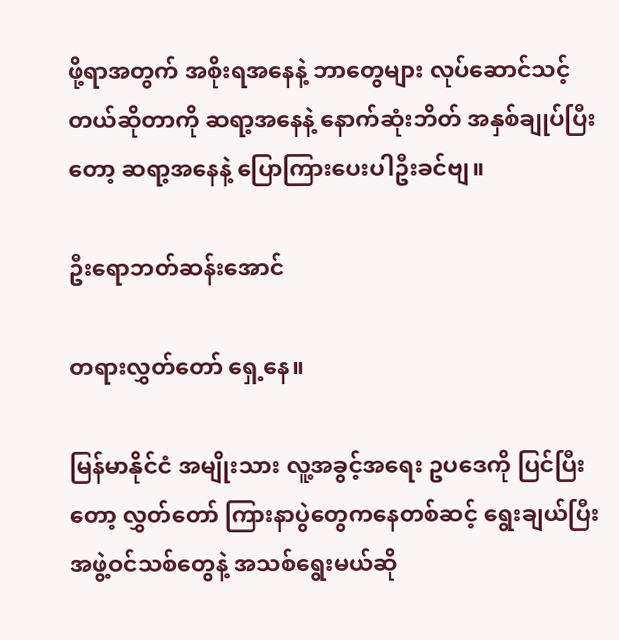ဖို့ရာအတွက် အစိုးရအနေနဲ့ ဘာတွေများ လုပ်ဆောင်သင့်တယ်ဆိုတာကို ဆရာ့အနေနဲ့ နောက်ဆုံးဘိတ် အနှစ်ချုပ်ပြီးတော့ ဆရာ့အနေနဲ့ ပြောကြားပေးပါဦးခင်ဗျ။

ဦးရောဘတ်ဆန်းအောင်

တရားလွှတ်တော် ရှေ့နေ။

မြန်မာနိုင်ငံ အမျိုးသား လူ့အခွင့်အရေး ဥပဒေကို ပြင်ပြီးတော့ လွှတ်တော် ကြားနာပွဲတွေကနေတစ်ဆင့် ရွေးချယ်ပြီး အဖွဲ့ဝင်သစ်တွေနဲ့ အသစ်ရွေးမယ်ဆို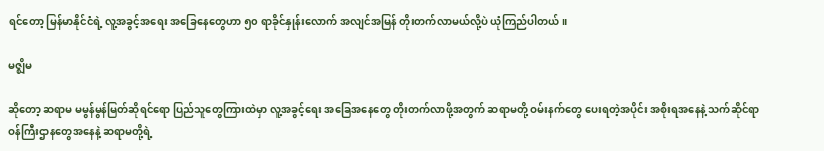ရင်တော့ မြန်မာနိုင်ငံရဲ့ လူ့အခွင့်အရေး အခြေနေတွေဟာ ၅၀ ရာခိုင်နှုန်းလောက် အလျင်အမြန် တိုးတက်လာမယ်လို့ပဲ ယုံကြည်ပါတယ်။

မဇ္ဈိမ

ဆိုတော့ ဆရာမ မမွန်မွန်မြတ်ဆိုရင်ရော ပြည်သူတွေကြားထဲမှာ လူ့အခွင့်ရေး အခြေအနေတွေ တိုးတက်လာဖို့အတွက် ဆရာမတို့ ဝမ်းနက်တွေ ပေးရတဲ့အပိုင်း အစိုးရအနေနဲ့ သက်ဆိုင်ရာ ဝန်ကြီးဌာနတွေအနေနဲ့ ဆရာမတို့ရဲ့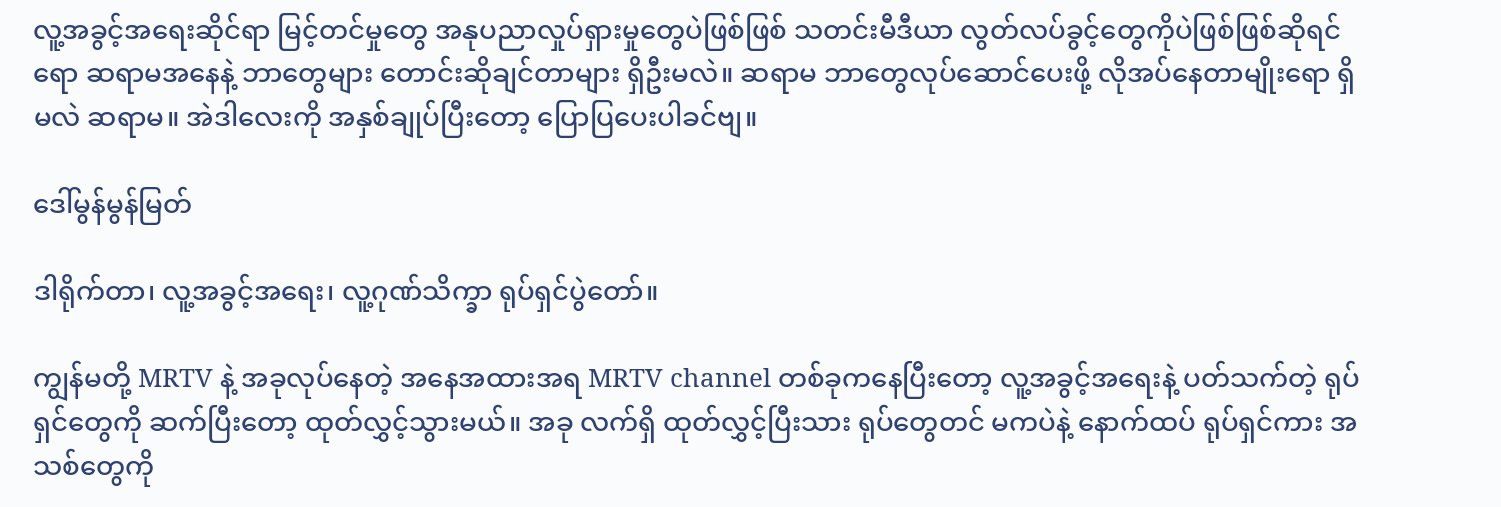လူ့အခွင့်အရေးဆိုင်ရာ မြင့်တင်မှုတွေ အနုပညာလှုပ်ရှားမှုတွေပဲဖြစ်ဖြစ် သတင်းမီဒီယာ လွတ်လပ်ခွင့်တွေကိုပဲဖြစ်ဖြစ်ဆိုရင်ရော ဆရာမအနေနဲ့ ဘာတွေများ တောင်းဆိုချင်တာများ ရှိဦးမလဲ။ ဆရာမ ဘာတွေလုပ်ဆောင်ပေးဖို့ လိုအပ်နေတာမျိုးရော ရှိမလဲ ဆရာမ။ အဲဒါလေးကို အနှစ်ချုပ်ပြီးတော့ ပြောပြပေးပါခင်ဗျ။

ဒေါ်မွန်မွန်မြတ်

ဒါရိုက်တာ၊ လူ့အခွင့်အရေး၊ လူ့ဂုဏ်သိက္ခာ ရုပ်ရှင်ပွဲတော်။

ကျွန်မတို့ MRTV နဲ့ အခုလုပ်နေတဲ့ အနေအထားအရ MRTV channel တစ်ခုကနေပြီးတော့ လူ့အခွင့်အရေးနဲ့ ပတ်သက်တဲ့ ရုပ်ရှင်တွေကို ဆက်ပြီးတော့ ထုတ်လွှင့်သွားမယ်။ အခု လက်ရှိ ထုတ်လွှင့်ပြီးသား ရုပ်တွေတင် မကပဲနဲ့ နောက်ထပ် ရုပ်ရှင်ကား အသစ်တွေကို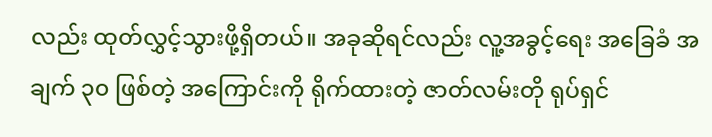လည်း ထုတ်လွှင့်သွားဖို့ရှိတယ်။ အခုဆိုရင်လည်း လူ့အခွင့်ရေး အခြေခံ အချက် ၃၀ ဖြစ်တဲ့ အကြောင်းကို ရိုက်ထားတဲ့ ဇာတ်လမ်းတို ရုပ်ရှင်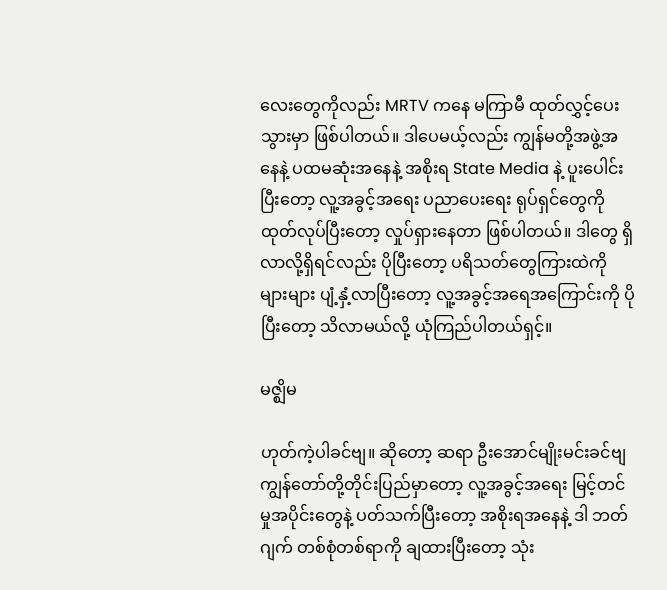လေးတွေကိုလည်း MRTV ကနေ မကြာမီ ထုတ်လွှင့်ပေးသွားမှာ ဖြစ်ပါတယ်။ ဒါပေမယ့်လည်း ကျွန်မတို့အဖွဲ့အနေနဲ့ ပထမဆုံးအနေနဲ့ အစိုးရ State Media နဲ့ ပူးပေါင်းပြီးတော့ လူ့အခွင့်အရေး ပညာပေးရေး ရုပ်ရှင်တွေကို ထုတ်လုပ်ပြီးတော့ လှုပ်ရှားနေတာ ဖြစ်ပါတယ်။ ဒါတွေ ရှိလာလို့ရှိရင်လည်း ပိုပြီးတော့ ပရိသတ်တွေကြားထဲကို များများ ပျံ့နှံ့လာပြီးတော့ လူ့အခွင့်အရေအကြောင်းကို ပိုပြီးတော့ သိလာမယ်လို့ ယုံကြည်ပါတယ်ရှင့်။

မဇ္ဈိမ

ဟုတ်ကဲ့ပါခင်ဗျ။ ဆိုတော့ ဆရာ ဦးအောင်မျိုးမင်းခင်ဗျ ကျွန်တော်တို့တိုင်းပြည်မှာတော့ လူ့အခွင့်အရေး မြင့်တင်မှုအပိုင်းတွေနဲ့ ပတ်သက်ပြီးတော့ အစိုးရအနေနဲ့ ဒါ ဘတ်ဂျက် တစ်စုံတစ်ရာကို ချထားပြီးတော့ သုံး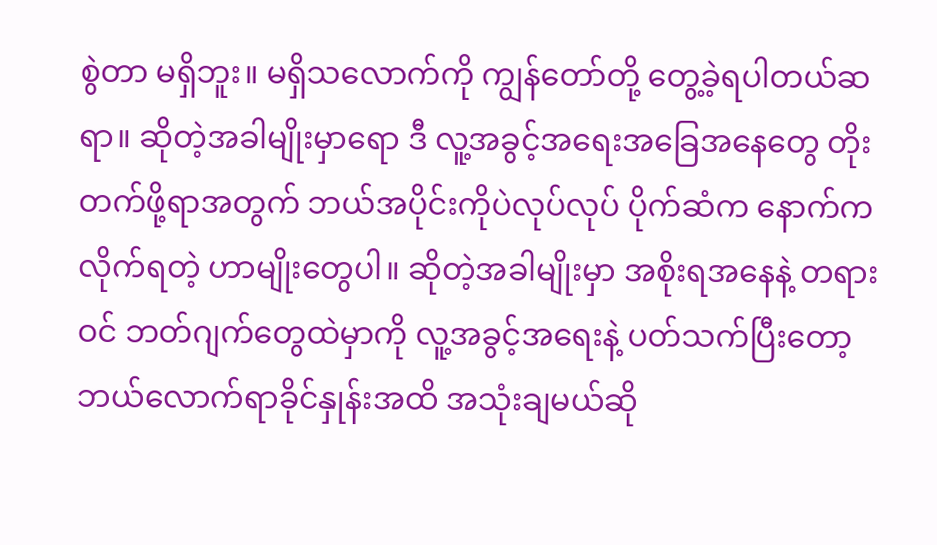စွဲတာ မရှိဘူး။ မရှိသလောက်ကို ကျွန်တော်တို့ တွေ့ခဲ့ရပါတယ်ဆရာ။ ဆိုတဲ့အခါမျိုးမှာရော ဒီ လူ့အခွင့်အရေးအခြေအနေတွေ တိုးတက်ဖို့ရာအတွက် ဘယ်အပိုင်းကိုပဲလုပ်လုပ် ပိုက်ဆံက နောက်ကလိုက်ရတဲ့ ဟာမျိုးတွေပါ။ ဆိုတဲ့အခါမျိုးမှာ အစိုးရအနေနဲ့ တရားဝင် ဘတ်ဂျက်တွေထဲမှာကို လူ့အခွင့်အရေးနဲ့ ပတ်သက်ပြီးတော့ ဘယ်လောက်ရာခိုင်နှုန်းအထိ အသုံးချမယ်ဆို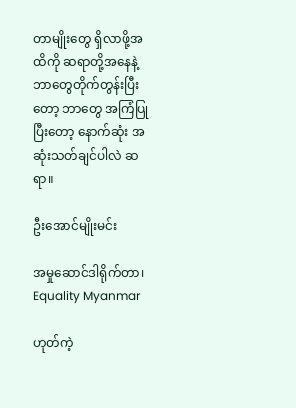တာမျိုးတွေ ရှိလာဖို့အထိကို ဆရာတို့အနေနဲ့ ဘာတွေတိုက်တွန်းပြီးတော့ ဘာတွေ အကြံပြုပြီးတော့ နောက်ဆုံး အဆုံးသတ်ချင်ပါလဲ ဆရာ။

ဦးအောင်မျိုးမင်း

အမှုဆောင်ဒါရိုက်တာ၊ Equality Myanmar

ဟုတ်ကဲ့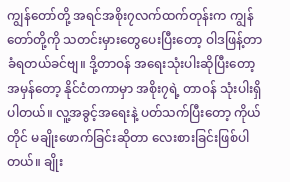ကျွန်တော်တို့ အရင်အစိုး၇လက်ထက်တုန်းက ကျွန်တော်တို့ကို သတင်းမှားတွေပေးပြီးတော့ ဝါဒဖြန့်တာ ခံရတယ်ခင်ဗျ။ ဒို့တာဝန် အရေးသုံးပါးဆိုပြီးတော့ အမှန်တော့ နိုင်ငံတကာမှာ အစိုး၇ရဲ့ တာဝန် သုံးပါးရှိပါတယ်။ လူ့အခွင့်အရေးနဲ့ ပတ်သက်ပြီးတော့ ကိုယ်တိုင် မချိုးဖောက်ခြင်းဆိုတာ လေးစားခြင်းဖြစ်ပါတယ်။ ချိုး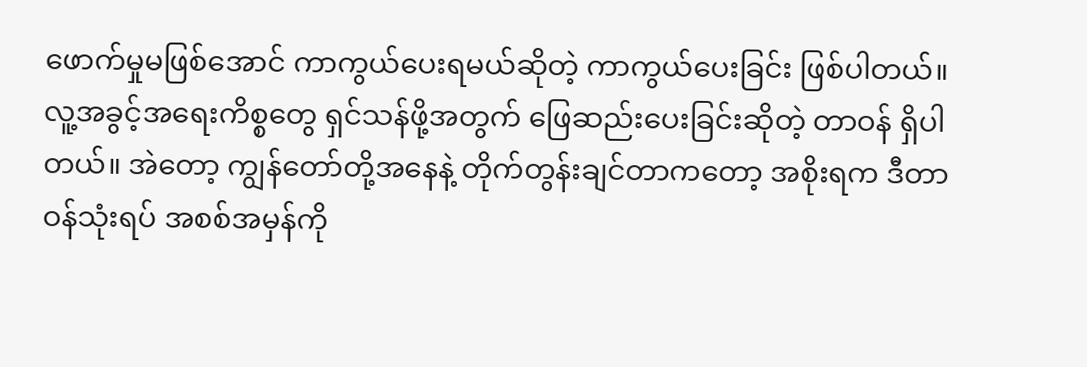ဖောက်မှုမဖြစ်အောင် ကာကွယ်ပေးရမယ်ဆိုတဲ့ ကာကွယ်ပေးခြင်း ဖြစ်ပါတယ်။ လူ့အခွင့်အရေးကိစ္စတွေ ရှင်သန်ဖို့အတွက် ဖြေဆည်းပေးခြင်းဆိုတဲ့ တာဝန် ရှိပါတယ်။ အဲတော့ ကျွန်တော်တို့အနေနဲ့ တိုက်တွန်းချင်တာကတော့ အစိုးရက ဒီတာဝန်သုံးရပ် အစစ်အမှန်ကို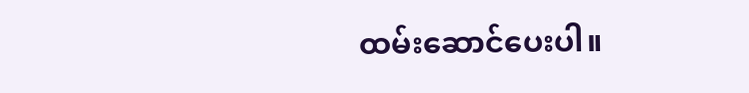ထမ်းဆောင်ပေးပါ။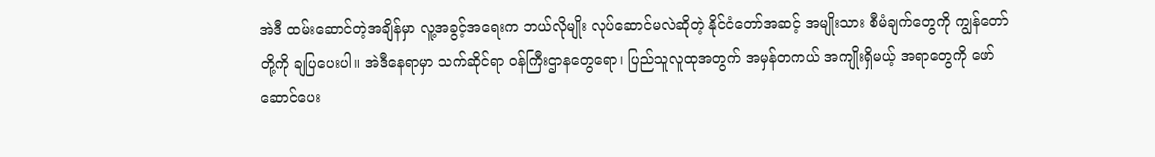အဲဒီ ထမ်းဆောင်တဲ့အချိန်မှာ လူ့အခွင့်အရေးက ဘယ်လိုမျိုး လုပ်ဆောင်မလဲဆိုတဲ့ နိုင်ငံတော်အဆင့် အမျိုးသား စီမံချက်တွေကို ကျွန်တော်တို့ကို ချပြပေးပါ။ အဲဒီနေရာမှာ သက်ဆိုင်ရာ ဝန်ကြီးဌာနတွေရော၊ ပြည်သူလူထုအတွက် အမှန်တကယ် အကျိုးရှိမယ့် အရာတွေကို ဖော်ဆောင်ပေး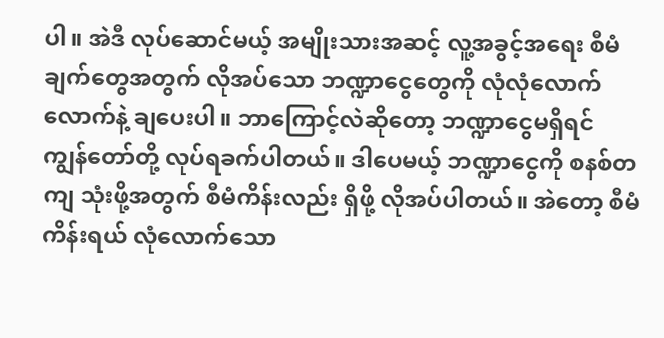ပါ။ အဲဒီ လုပ်ဆောင်မယ့် အမျိုးသားအဆင့် လူ့အခွင့်အရေး စီမံချက်တွေအတွက် လိုအပ်သော ဘဏ္ဍာငွေတွေကို လုံလုံလောက်လောက်နဲ့ ချပေးပါ။ ဘာကြောင့်လဲဆိုတော့ ဘဏ္ဍာငွေမရှိရင် ကျွန်တော်တို့ လုပ်ရခက်ပါတယ်။ ဒါပေမယ့် ဘဏ္ဍာငွေကို စနစ်တကျ သုံးဖို့အတွက် စီမံကိန်းလည်း ရှိဖို့ လိုအပ်ပါတယ်။ အဲတော့ စီမံကိန်းရယ် လုံလောက်သော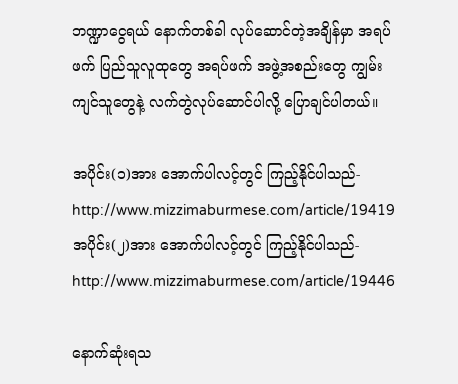ဘဏ္ဍာငွေရယ် နောက်တစ်ခါ လုပ်ဆောင်တဲ့အချိန်မှာ အရပ်ဖက် ပြည်သူလူထုတွေ အရပ်ဖက် အဖွဲ့အစည်းတွေ ကျွမ်းကျင်သူတွေနဲ့ လက်တွဲလုပ်ဆောင်ပါလို့ ပြောချင်ပါတယ်။

အပိုင်း(၁)အား အောက်ပါလင့်တွင် ကြည့်နိုင်ပါသည်-http://www.mizzimaburmese.com/article/19419
အပိုင်း(၂)အား အောက်ပါလင့်တွင် ကြည့်နိုင်ပါသည်-http://www.mizzimaburmese.com/article/19446

နောက်ဆုံးရသ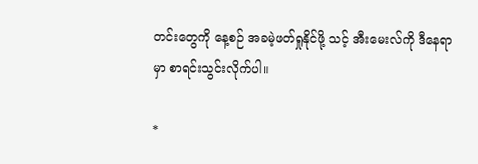တင်းတွေကို နေ့စဉ် အခမဲ့ဖတ်ရှုနိုင်ဖို့ သင့် အီးမေးလ်ကို ဒီနေရာမှာ စာရင်းသွင်းလိုက်ပါ။

*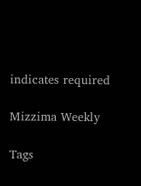indicates required

Mizzima Weekly

Tags